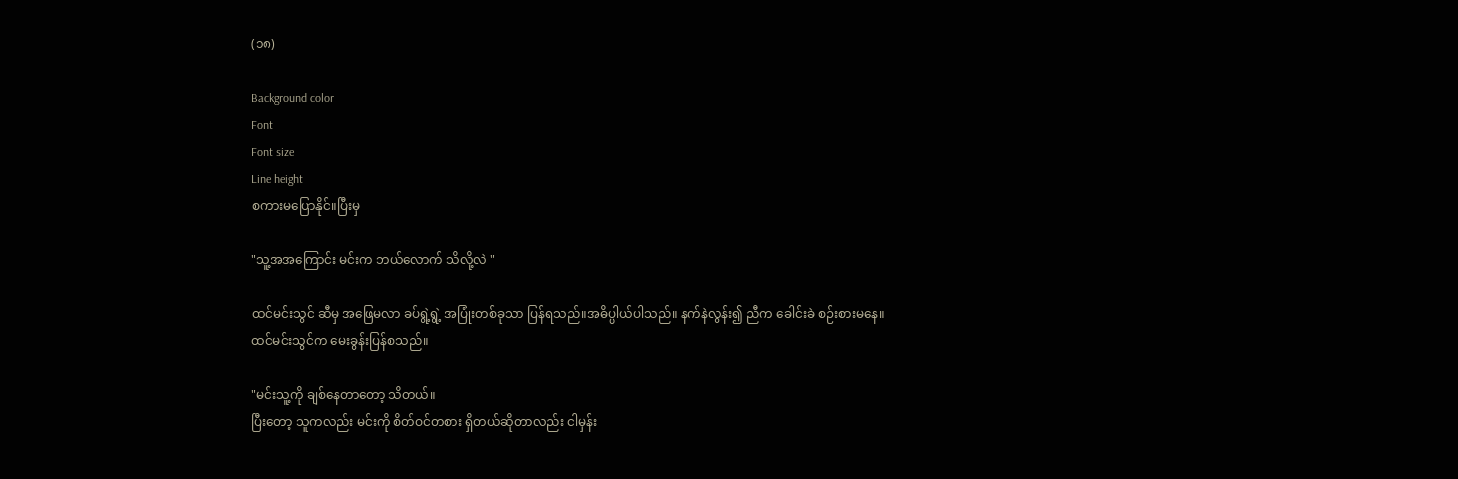(၁၈)

Background color
Font
Font size
Line height
စကားမပြောနိုင်။ပြီးမှ

"သူ့အအကြောင်း မင်းက ဘယ်လောက် သိလို့လဲ "

ထင်မင်းသွင် ဆီမှ အဖြေမလာ ခပ်ရွဲ့ရွဲ့ အပြုံးတစ်ခုသာ ပြန်ရသည်။အဓိပ္ပါယ်ပါသည်။ နက်နဲလွန်း၍ ညီက ခေါင်းခဲ စဉ်းစားမနေ။
ထင်မင်းသွင်က မေးခွန်းပြန်စသည်။

"မင်းသူ့ကို ချစ်နေတာတော့ သိတယ်။
ပြီးတော့ သူကလည်း မင်းကို စိတ်ဝင်တစား ရှိတယ်ဆိုတာလည်း ငါမှန်း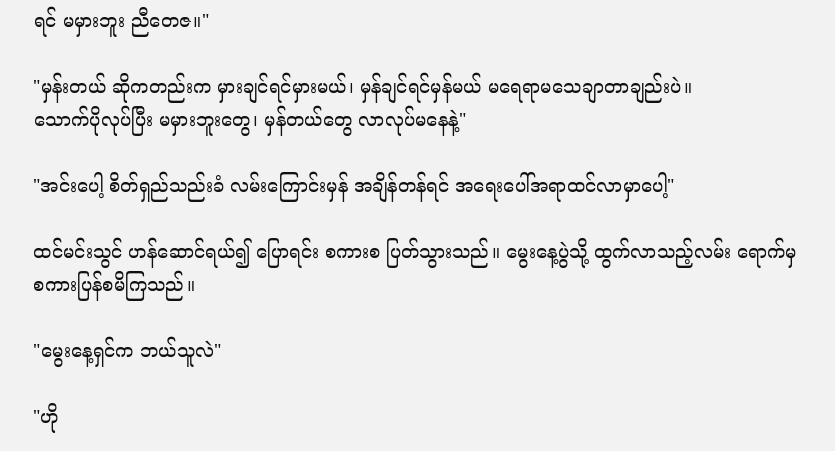ရင် မမှားဘူး ညီတေဇ။"

"မှန်းတယ် ဆိုကတည်းက မှားချင်ရင်မှားမယ်၊ မှန်ချင်ရင်မှန်မယ် မရေရာမသေချာတာချည်းပဲ။
သောက်ပိုလုပ်ပြီး မမှားဘူးတွေ၊ မှန်တယ်တွေ လာလုပ်မနေနဲ့"

"အင်းပေါ့ စိတ်ရှည်သည်းခံ လမ်းကြောင်းမှန် အချိန်တန်ရင် အရေးပေါ်အရာထင်လာမှာပေါ့"

ထင်မင်းသွင် ဟန်ဆောင်ရယ်၍ ပြောရင်း စကားစ ပြတ်သွားသည်။ မွေးနေ့ပွဲသို့ ထွက်လာသည့်လမ်း ရောက်မှ စကားပြန်စမိကြသည်။

"မွေးနေ့ရှင်က ဘယ်သူလဲ"

"ဟို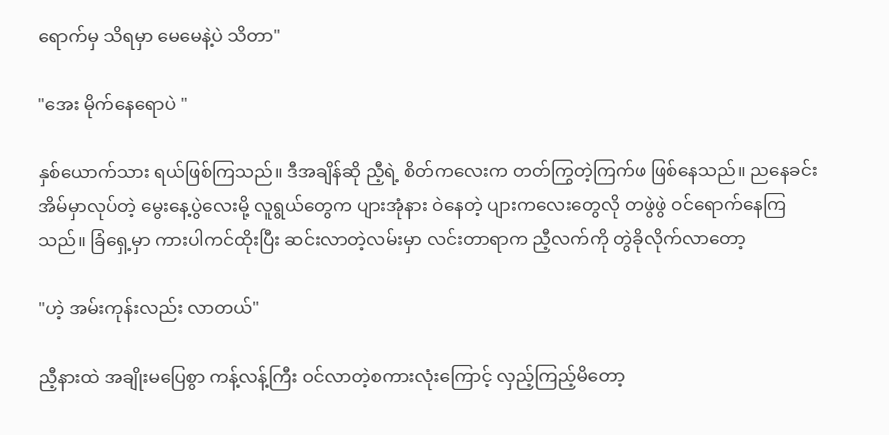ရောက်မှ သိရမှာ မေမေနဲ့ပဲ သိတာ"

"အေး မိုက်နေရောပဲ "

နှစ်ယောက်သား ရယ်ဖြစ်ကြသည်။ ဒီအချိန်ဆို ညီ့ရဲ့ စိတ်ကလေးက တတ်ကြွတဲ့ကြက်ဖ ဖြစ်နေသည်။ ညနေခင်း အိမ်မှာလုပ်တဲ့ မွေးနေ့ပွဲလေးမို့ လူရွယ်တွေက ပျားအုံနား ဝဲနေတဲ့ ပျားကလေးတွေလို တဖွဲဖွဲ ဝင်ရောက်နေကြသည်။ ခြံရှေ့မှာ ကားပါကင်ထိုးပြီး ဆင်းလာတဲ့လမ်းမှာ လင်းတာရာက ညီ့လက်ကို တွဲခိုလိုက်လာတော့

"ဟဲ့ အမ်းကုန်းလည်း လာတယ်"

ညီ့နားထဲ အချိုးမပြေစွာ ကန့်လန့်ကြီး ဝင်လာတဲ့စကားလုံးကြောင့် လှည့်ကြည့်မိတော့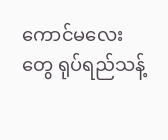ကောင်မလေးတွေ ရုပ်ရည်သန့်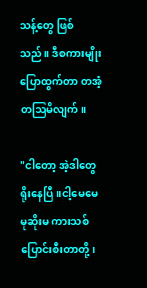သန့်တွေ ဖြစ်သည်။ ဒီစကားမျိုး ပြောထွက်တာ တအံ့တဩမိလျက်။

"ငါတော့ အဲ့ဒါတွေ ရိုးနေပြီ။ငါ့မေမေ မုဆိုးမ ကားသစ်ပြောင်းစီးတာတို့၊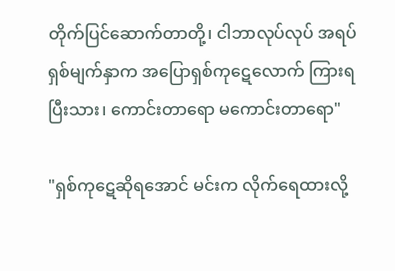တိုက်ပြင်ဆောက်တာတို့၊ ငါဘာလုပ်လုပ် အရပ်ရှစ်မျက်နှာက အပြောရှစ်ကုဋေလောက် ကြားရပြီးသား၊ ကောင်းတာရော မကောင်းတာရော"

"ရှစ်ကုဋေဆိုရအောင် မင်းက လိုက်ရေထားလို့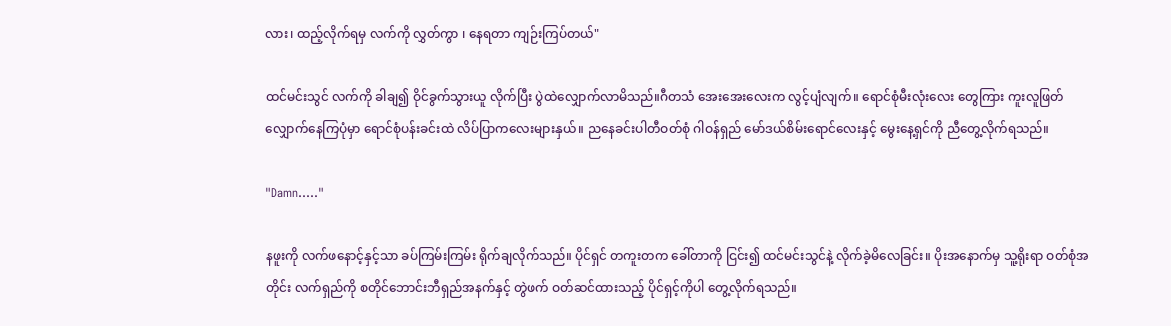လား၊ ထည့်လိုက်ရမှ လက်ကို လွှတ်ကွာ ၊ နေရတာ ကျဉ်းကြပ်တယ်"

ထင်မင်းသွင် လက်ကို ခါချ၍ ဝိုင်ခွက်သွားယူ လိုက်ပြီး ပွဲထဲလျှောက်လာမိသည်။ဂီတသံ အေးအေးလေးက လွင့်ပျံလျက်။ ရောင်စုံမီးလုံးလေး တွေကြား ကူးလူဖြတ်လျှောက်နေကြပုံမှာ ရောင်စုံပန်းခင်းထဲ လိပ်ပြာကလေးများနှယ်။ ညနေခင်းပါတီဝတ်စုံ ဂါဝန်ရှည် မော်ဒယ်စိမ်းရောင်လေးနှင့် မွေးနေ့ရှင်ကို ညီတွေ့လိုက်ရသည်။

"Damn....."

နဖူးကို လက်ဖနောင့်နှင့်သာ ခပ်ကြမ်းကြမ်း ရိုက်ချလိုက်သည်။ ပိုင်ရှင် တကူးတက ခေါ်တာကို ငြင်း၍ ထင်မင်းသွင်နဲ့ လိုက်ခဲ့မိလေခြင်း။ ပိုးအနောက်မှ သူ့ရိုးရာ ဝတ်စုံအတိုင်း လက်ရှည်ကို စတိုင်ဘောင်းဘီရှည်အနက်နှင့် တွဲဖက် ဝတ်ဆင်ထားသည့် ပိုင်ရှင့်ကိုပါ တွေ့လိုက်ရသည်။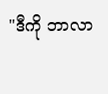"ဒီကို ဘာလာ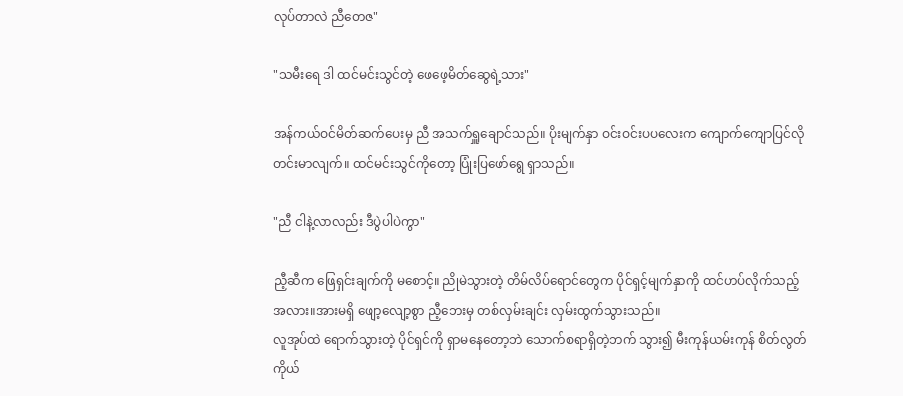လုပ်တာလဲ ညီတေဇ"

"သမီးရေ ဒါ ထင်မင်းသွင်တဲ့ ဖေဖေ့မိတ်ဆွေရဲ့သား"

အန်ကယ်ဝင်မိတ်ဆက်ပေးမှ ညီ အသက်ရှူချောင်သည်။ ပိုးမျက်နှာ ဝင်းဝင်းပပလေးက ကျောက်ကျောပြင်လို တင်းမာလျက်။ ထင်မင်းသွင်ကိုတော့ ပြုံးပြဖော်ရွေ ရှာသည်။

"ညီ ငါနဲ့လာလည်း ဒီပွဲပါပဲကွာ"

ညီ့ဆီက ဖြေရှင်းချက်ကို မစောင့်။ ညိုမဲသွားတဲ့ တိမ်လိပ်ရောင်တွေက ပိုင်ရှင့်မျက်နှာကို ထင်ဟပ်လိုက်သည့်အလား။အားမရှိ ဖျော့လျော့စွာ ညီ့ဘေးမှ တစ်လှမ်းချင်း လှမ်းထွက်သွားသည်။
လူအုပ်ထဲ ရောက်သွားတဲ့ ပိုင်ရှင်ကို ရှာမနေတော့ဘဲ သောက်စရာရှိတဲ့ဘက် သွား၍ မီးကုန်ယမ်းကုန် စိတ်လွတ်ကိုယ်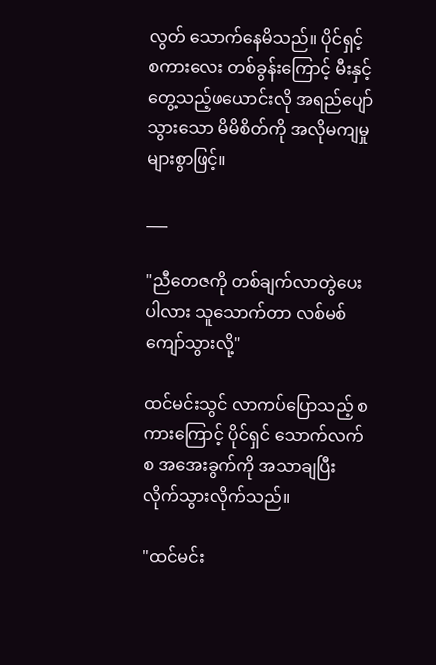လွတ် သောက်နေမိသည်။ ပိုင်ရှင့် စကားလေး တစ်ခွန်းကြောင့် မီးနှင့်တွေ့သည့်ဖယောင်းလို အရည်ပျော်သွားသော မိမိစိတ်ကို အလိုမကျမှု များစွာဖြင့်။

___

"ညီတေဇကို တစ်ချက်လာတွဲပေးပါလား သူသောက်တာ လစ်မစ် ကျော်သွားလို့"

ထင်မင်းသွင် လာကပ်ပြောသည့် စကားကြောင့် ပိုင်ရှင် သောက်လက်စ အအေးခွက်ကို အသာချပြီး လိုက်သွားလိုက်သည်။

"ထင်မင်း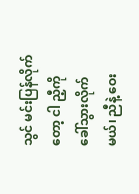သွင် မင်းပြန်လိုက်တော့ ငါ ညီ့ကို ခေါ်သွားလိုက်မယ်၊ ညီနဲ့ ဝေး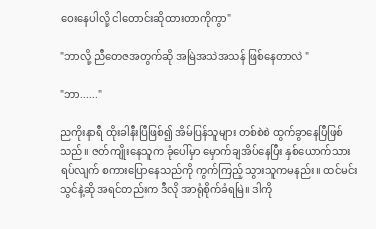ဝေးနေပါလို့ ငါတောင်းဆိုထားတာကိုကွာ"

"ဘာလို့ ညီတေဇအတွက်ဆို အမြဲအသဲအသန် ဖြစ်နေတာလဲ "

"ဘာ......"

ညကိုးနာရီ ထိုးခါနီးပြီဖြစ်၍ အိမ်ပြန်သူများ တစ်စဲစဲ ထွက်ခွာနေပြီဖြစ်သည်။ ဇတ်ကျိုးနေသူက ခုံပေါ်မှာ မှောက်ချအိပ်နေပြီး နှစ်ယောက်သား ရပ်လျက် စကားပြောနေသည်ကို ကွက်ကြည့် သွားသူကမနည်း။ ထင်မင်းသွင်နဲ့ဆို အရင်တည်းက ဒီလို အာရုံစိုက်ခံရမြဲ။ ဒါကို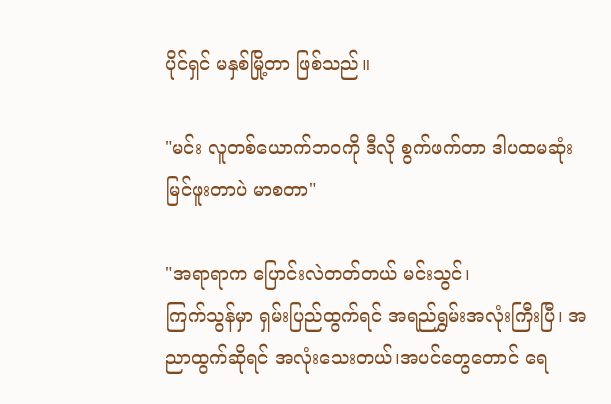ပိုင်ရှင် မနှစ်မြို့တာ ဖြစ်သည်။

"မင်း လူတစ်ယောက်ဘဝကို ဒီလို စွက်ဖက်တာ ဒါပထမဆုံး မြင်ဖူးတာပဲ မာစတာ"

"အရာရာက ပြောင်းလဲတတ်တယ် မင်းသွင်၊
ကြက်သွန်မှာ ရှမ်းပြည်ထွက်ရင် အရည်ရွှမ်းအလုံးကြီးပြီ၊ အညာထွက်ဆိုရင် အလုံးသေးတယ်၊အပင်တွေတောင် ရေ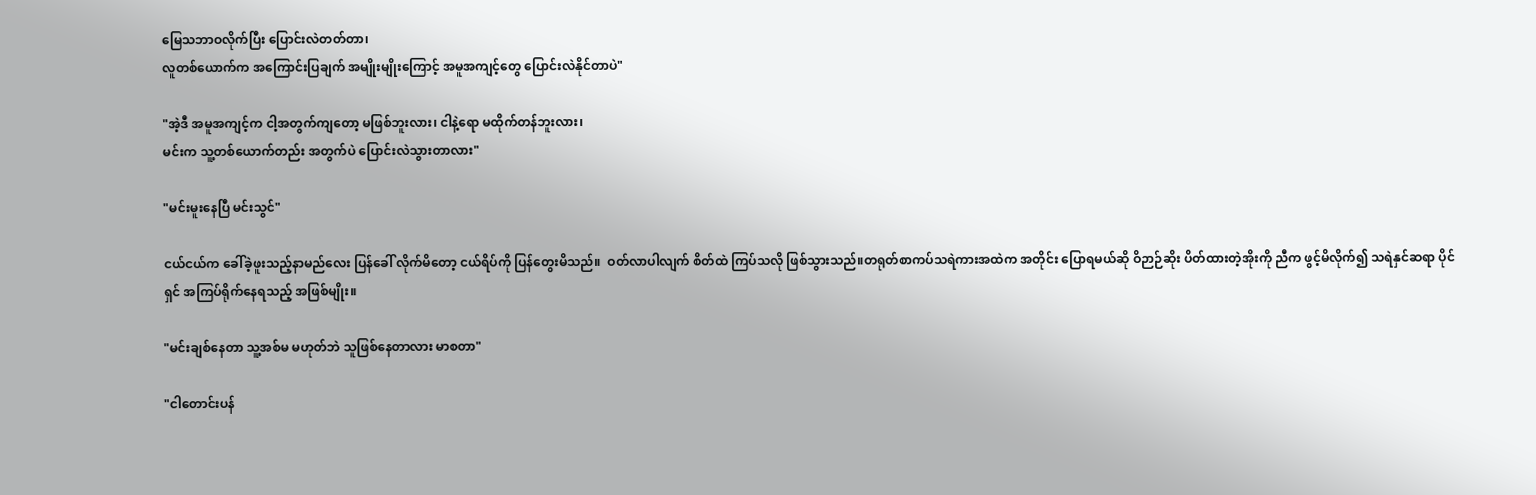မြေသဘာဝလိုက်ပြီး ပြောင်းလဲတတ်တာ၊
လူတစ်ယောက်က အကြောင်းပြချက် အမျိုးမျိုးကြောင့် အမူအကျင့်တွေ ပြောင်းလဲနိုင်တာပဲ"

"အဲ့ဒီ အမူအကျင့်က ငါ့အတွက်ကျတော့ မဖြစ်ဘူးလား၊ ငါနဲ့ရော မထိုက်တန်ဘူးလား၊
မင်းက သူ့တစ်ယောက်တည်း အတွက်ပဲ ပြောင်းလဲသွားတာလား"

"မင်းမူးနေပြီ မင်းသွင်"

ငယ်ငယ်က ခေါ်ခဲ့ဖူးသည့်နာမည်လေး ပြန်ခေါ် လိုက်မိတော့ ငယ်ရိပ်ကို ပြန်တွေးမိသည်။  ဝတ်လာပါလျက် စိတ်ထဲ ကြပ်သလို ဖြစ်သွားသည်။တရုတ်စာကပ်သရဲကားအထဲက အတိုင်း ပြောရမယ်ဆို ဝိဉာဉ်ဆိုး ပိတ်ထားတဲ့အိုးကို ညီက ဖွင့်မိလိုက်၍ သရဲနှင်ဆရာ ပိုင်ရှင် အကြပ်ရိုက်နေရသည့် အဖြစ်မျိုး။

"မင်းချစ်နေတာ သူ့အစ်မ မဟုတ်ဘဲ သူဖြစ်နေတာလား မာစတာ"

"ငါတောင်းပန်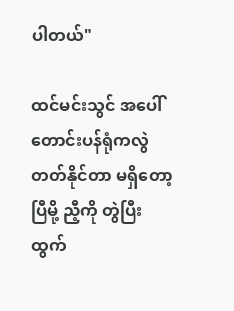ပါတယ်"

ထင်မင်းသွင် အပေါ်တောင်းပန်ရုံကလွဲ တတ်နိုင်တာ မရှိတော့ပြီမို့ ညီ့ကို တွဲပြီး ထွက်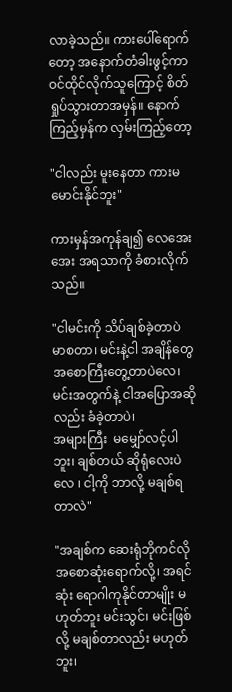လာခဲ့သည်။ ကားပေါ်ရောက်တော့ အနောက်တံခါးဖွင့်ကာ ဝင်ထိုင်လိုက်သူကြောင့် စိတ်ရှုပ်သွားတာအမှန်။ နောက်ကြည့်မှန်က လှမ်းကြည့်တော့

"ငါလည်း မူးနေတာ ကားမမောင်းနိုင်ဘူး"

ကားမှန်အကုန်ချ၍ လေအေးအေး အရသာကို ခံစားလိုက်သည်။

"ငါမင်းကို သိပ်ချစ်ခဲ့တာပဲ မာစတာ၊ မင်းနဲ့ငါ အချိန်တွေ အစောကြီးတွေ့တာပဲလေ၊ မင်းအတွက်နဲ့ ငါအပြောအဆိုလည်း ခံခဲ့တာပဲ၊
အများကြီး  မမျှော်လင့်ပါဘူး၊ ချစ်တယ် ဆိုရုံလေးပဲလေ ၊ ငါ့ကို ဘာလို့ မချစ်ရတာလဲ"

"အချစ်က ဆေးရုံဘိုကင်လို အစောဆုံးရောက်လို့၊ အရင်ဆုံး ရောဂါကုနိုင်တာမျိုး မဟုတ်ဘူး မင်းသွင်၊ မင်းဖြစ်လို့ မချစ်တာလည်း မဟုတ်ဘူး၊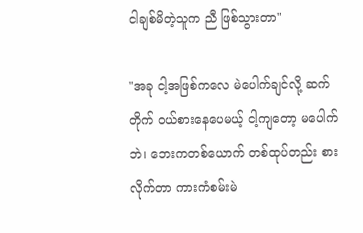ငါချစ်မိတဲ့သူက ညီ ဖြစ်သွားတာ"

"အခု ငါ့အဖြစ်ကလေ မဲပေါက်ချင်လို့ ဆက်တိုက် ဝယ်စားနေပေမယ့် ငါ့ကျတော့ မပေါက်ဘဲ၊ ဘေးကတစ်ယောက် တစ်ထုပ်တည်း စားလိုက်တာ ကားကံစမ်းမဲ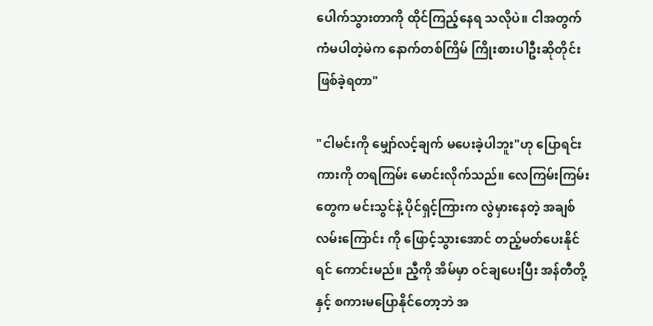ပေါက်သွားတာကို ထိုင်ကြည့်နေရ သလိုပဲ။ ငါအတွက် ကံမပါတဲ့မဲက နောက်တစ်ကြိမ် ကြိုးစားပါဦးဆိုတိုင်း ဖြစ်ခဲ့ရတာ"

"ငါမင်းကို မျှော်လင့်ချက် မပေးခဲ့ပါဘူး"ဟု ပြောရင်း ကားကို တရကြမ်း မောင်းလိုက်သည်။ လေကြမ်းကြမ်းတွေက မင်းသွင်နဲ့ ပိုင်ရှင့်ကြားက လွဲမှားနေတဲ့ အချစ်လမ်းကြောင်း ကို ဖြောင့်သွားအောင် တည့်မတ်ပေးနိုင်ရင် ကောင်းမည်။ ညီ့ကို အိမ်မှာ ဝင်ချပေးပြီး အန်တီတို့နှင့် စကားမပြောနိုင်တော့ဘဲ အ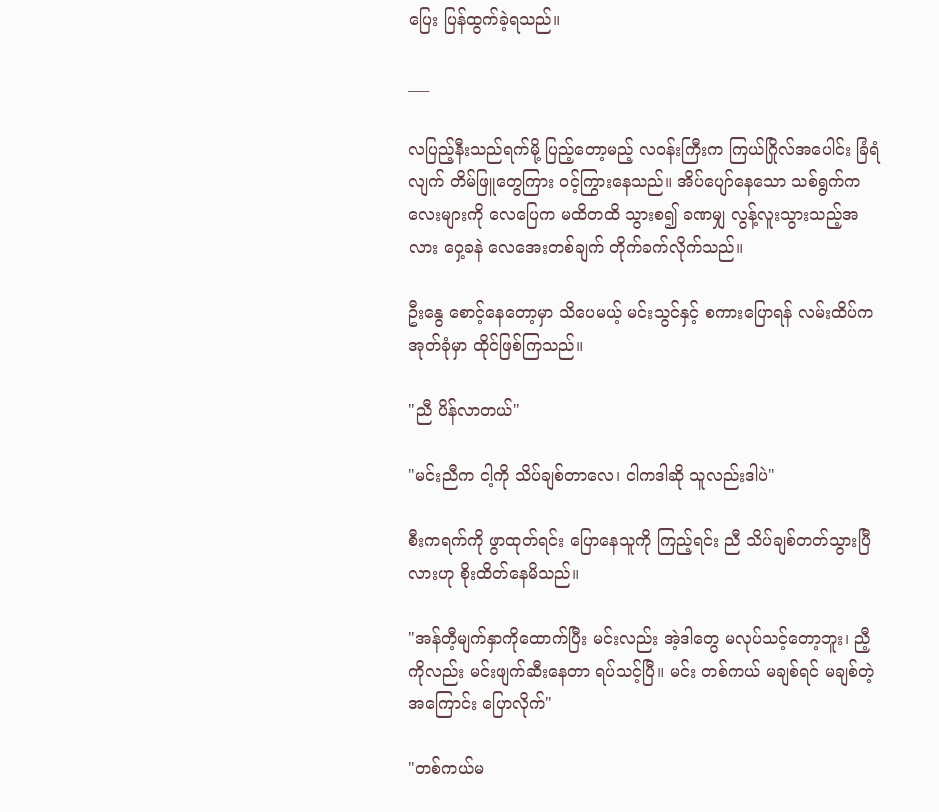ပြေး ပြန်ထွက်ခဲ့ရသည်။

___

လပြည့်နီးသည်ရက်မို့ ပြည့်တော့မည့် လဝန်းကြီးက ကြယ်ဂြိုလ်အပေါင်း ခြံရံလျက် တိမ်ဖြူတွေကြား ဝင့်ကြွားနေသည်။ အိပ်ပျော်နေသော သစ်ရွက်ကလေးများကို လေပြေက မထိတထိ သွားစ၍ ခဏမျှ လွန့်လူးသွားသည့်အလား ဝှေ့ခနဲ လေအေးတစ်ချက် တိုက်ခက်လိုက်သည်။

ဦးနွေ စောင့်နေတော့မှာ သိပေမယ့် မင်းသွင်နှင့် စကားပြောရန် လမ်းထိပ်က အုတ်ခုံမှာ ထိုင်ဖြစ်ကြသည်။

"ညီ ပိန်လာတယ်"

"မင်းညီက ငါ့ကို သိပ်ချစ်တာလေ၊ ငါကဒါဆို သူလည်းဒါပဲ"

စီးကရက်ကို ဖွာထုတ်ရင်း ပြောနေသူကို ကြည့်ရင်း ညီ သိပ်ချစ်တတ်သွားပြီလားဟု စိုးထိတ်နေမိသည်။

"အန်တီ့မျက်နှာကိုထောက်ပြီး မင်းလည်း အဲ့ဒါတွေ မလုပ်သင့်တော့ဘူး၊ ညီ့ကိုလည်း မင်းဖျက်ဆီးနေတာ ရပ်သင့်ပြီ။ မင်း တစ်ကယ် မချစ်ရင် မချစ်တဲ့အကြောင်း ပြောလိုက်"

"တစ်ကယ်မ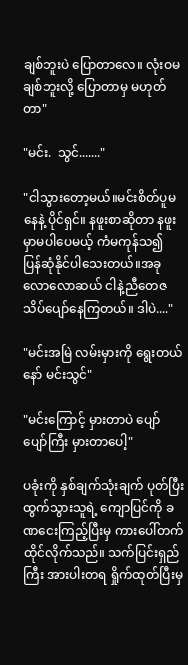ချစ်ဘူးပဲ ပြောတာလေ။ လုံးဝမချစ်ဘူးလို့ ပြောတာမှ မဟုတ်တာ"

"မင်း.  သွင်......."

"ငါသွားတော့မယ်။မင်းစိတ်ပူမနေနဲ့ ပိုင်ရှင်။ နဖူးစာဆိုတာ နဖူးမှာမပါပေမယ့် ကံမကုန်သ၍ ပြန်ဆုံနိုင်ပါသေးတယ်။အခုလောလောဆယ် ငါနဲ့ညီတေဇ သိပ်ပျော်နေကြတယ်။ ဒါပဲ...."

"မင်းအမြဲ လမ်းမှားကို ရွေးတယ်နော် မင်းသွင်"

"မင်းကြောင့် မှားတာပဲ ပျော်ပျော်ကြီး မှားတာပေါ့"

ပခုံးကို နှစ်ချက်သုံးချက် ပုတ်ပြီး ထွက်သွားသူရဲ့ ကျောပြင်ကို ခဏငေးကြည့်ပြီးမှ ကားပေါ်တက် ထိုင်လိုက်သည်။ သက်ပြင်းရှည်ကြီး အားပါးတရ ရှိုက်ထုတ်ပြီးမှ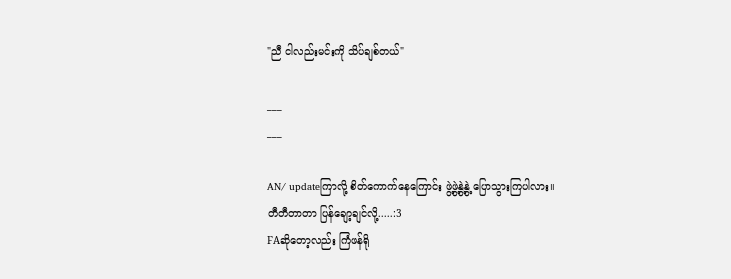"ညီ ငါလည်းမင်းကို သိပ်ချစ်တယ်"

___
___

AN/ updateကြာလို့ စိတ်ကောက်နေကြောင်း ဖွဲ့ဖွဲ့နွဲ့နွဲ့ ပြောသွားကြပါလား။
တီတီတာတာ ပြန်ချော့ချင်လို့.....:3
FAဆိုတော့လည်း ကြံဖန်ရို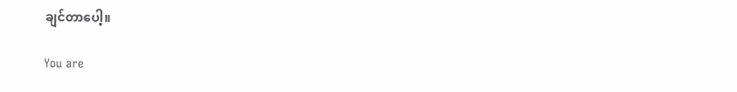ချင်တာပေါ့။

You are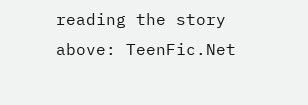reading the story above: TeenFic.Net